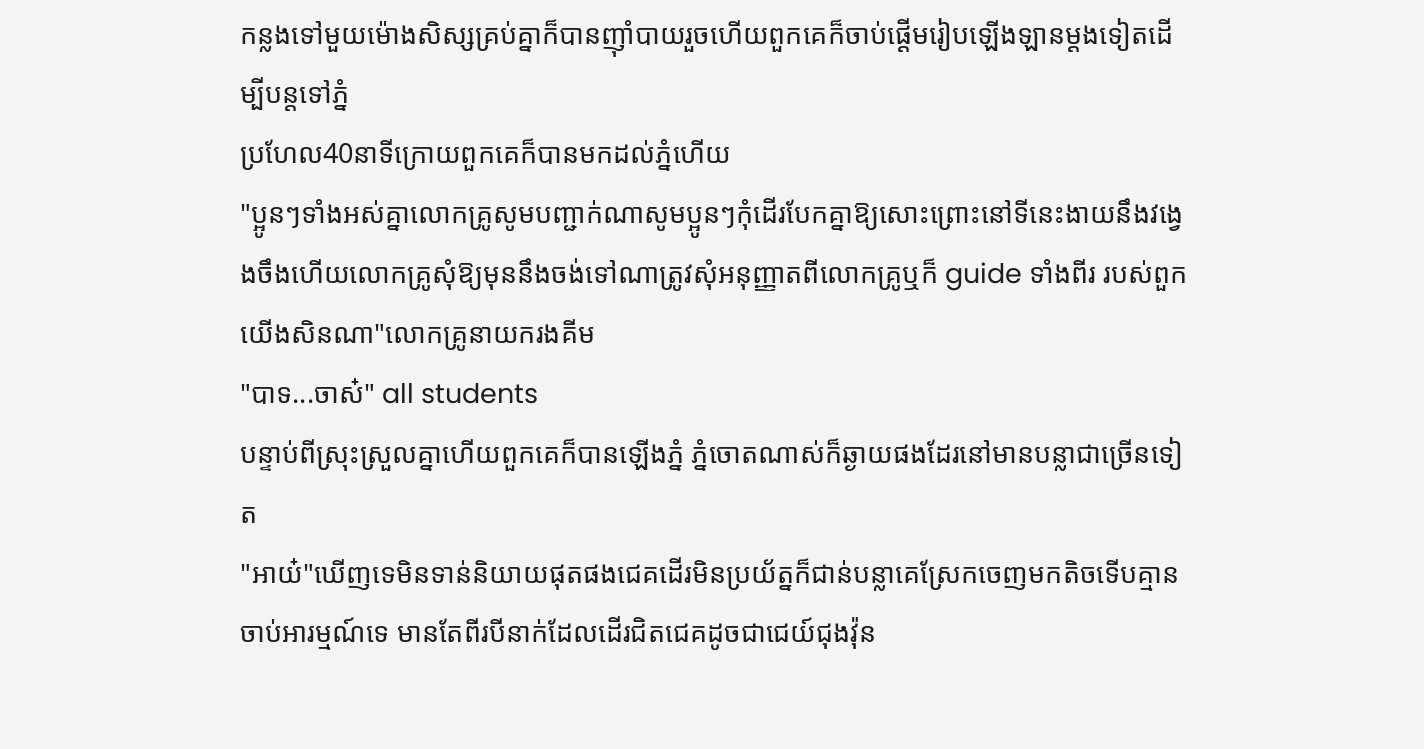កន្លងទៅមួយម៉ោងសិស្សគ្រប់គ្នាក៏បានញ៉ាំបាយរួចហើយពួកគេក៏ចាប់ផ្ដើមរៀបឡើងឡានម្ដងទៀតដើម្បីបន្តទៅភ្នំ
ប្រហែល40នាទីក្រោយពួកគេក៏បានមកដល់ភ្នំហើយ
"ប្អូនៗទាំងអស់គ្នាលោកគ្រូសូមបញ្ជាក់ណាសូមប្អូនៗកុំដើរបែកគ្នាឱ្យសោះព្រោះនៅទីនេះងាយនឹងវង្វេងចឹងហើយលោកគ្រូសុំឱ្យមុននឹងចង់ទៅណាត្រូវសុំអនុញ្ញាតពីលោកគ្រូឬក៏ guide ទាំងពីរ របស់ពួកយើងសិនណា"លោកគ្រូនាយករងគីម
"បាទ...ចាស៎" all students
បន្ទាប់ពីស្រុះស្រួលគ្នាហើយពួកគេក៏បានឡើងភ្នំ ភ្នំចោតណាស់ក៏ឆ្ងាយផងដែរនៅមានបន្លាជាច្រើនទៀត
"អាយ៎"ឃើញទេមិនទាន់និយាយផុតផងជេគដើរមិនប្រយ័ត្នក៏ជាន់បន្លាគេស្រែកចេញមកតិចទើបគ្មានចាប់អារម្មណ៍ទេ មានតែពីរបីនាក់ដែលដើរជិតជេគដូចជាជេយ៍ជុងវ៉ុន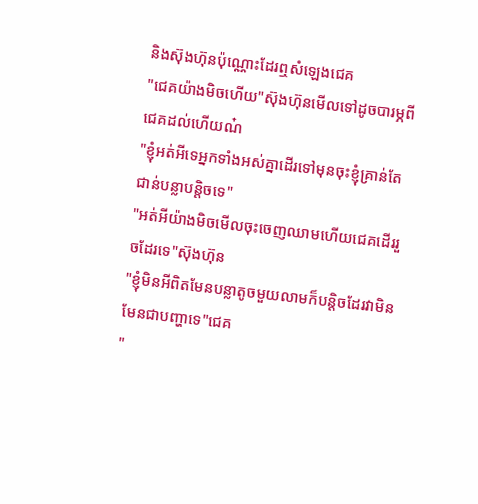និងស៊ុងហ៊ុនប៉ុណ្ណោះដែរឮសំឡេងជេគ
"ជេគយ៉ាងមិចហើយ"ស៊ុងហ៊ុនមើលទៅដូចបារម្ភពីជេគដល់ហើយណ៎
"ខ្ញុំអត់អីទេអ្នកទាំងអស់គ្នាដើរទៅមុនចុះខ្ញុំគ្រាន់តែជាន់បន្លាបន្តិចទេ"
"អត់អីយ៉ាងមិចមើលចុះចេញឈាមហើយជេគដើររួចដែរទេ"ស៊ុងហ៊ុន
"ខ្ញុំមិនអីពិតមែនបន្លាតូចមួយលាមក៏បន្តិចដែរវាមិនមែនជាបញ្ហាទេ"ជេគ
"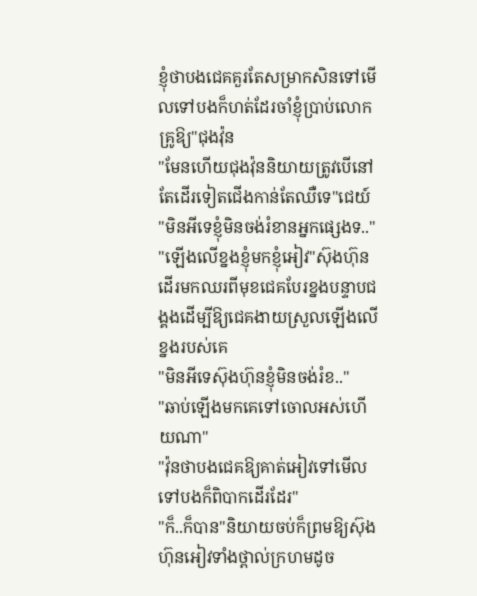ខ្ញុំថាបងជេគគួរតែសម្រាកសិនទៅមើលទៅបងក៏ហត់ដែរចាំខ្ញុំប្រាប់លោកគ្រូឱ្យ"ជុងវ៉ុន
"មែនហើយជុងវ៉ុននិយាយត្រូវបើនៅតែដើរទៀតជើងកាន់តែឈឺទេ"ជេយ៍
"មិនអីទេខ្ញុំមិនចង់រំខានអ្នកផ្សេងទ.."
"ឡើងលើខ្នងខ្ញុំមកខ្ញុំអៀវ"ស៊ុងហ៊ុនដើរមកឈរពីមុខជេគបែរខ្នងបន្ទាបជង្គងដើម្បីឱ្យជេគងាយស្រួលឡើងលើខ្នងរបស់គេ
"មិនអីទេស៊ុងហ៊ុនខ្ញុំមិនចង់រំខ.."
"ឆាប់ឡើងមកគេទៅចោលអស់ហើយណា"
"វ៉ុនថាបងជេគឱ្យគាត់អៀវទៅមើលទៅបងក៏ពិបាកដើរដែរ"
"ក៏..ក៏បាន"និយាយចប់ក៏ព្រមឱ្យស៊ុងហ៊ុនអៀវទាំងថ្ពាល់ក្រហមដូច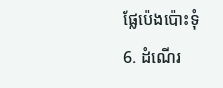ផ្លែប៉េងប៉ោះទុំ
6. ដំណើរ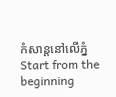កំសាន្តនៅលើភ្នំ
Start from the beginning